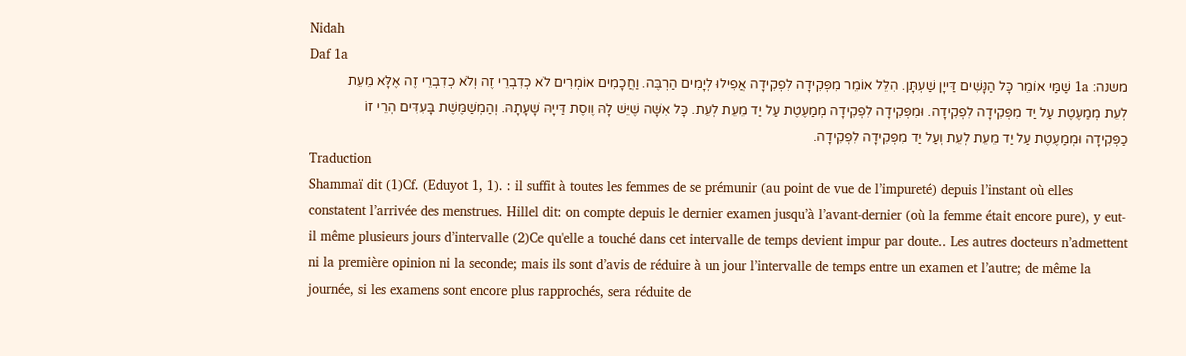Nidah
Daf 1a
משנה: 1a שַׁמַּי אוֹמֵר כָּל הַנָּשִׁים דַּייָן שַׁעְתָּן. הִלֵּל אוֹמֵר מִפְּקִידָה לִפְקִידָה אֲפִילוּ לְיָמִים הַרְבֶּה. וַחֲכָמִים אוֹמְרִים לֹא כְדִבְרֵי זֶה וְלֹא כְדִבְרֵי זֶה אֶלָּא מֵעֵת לְעֵת מְמַעֶטֶת עַל יַד מִפְּקִידָה לִפְקִידָה. וּמִפְּקִידָה לִפְקִידָה מְמַעֶטֶת עַל יַד מֵעֵת לְעֵת. כָּל אִשָּׁה שֶׁיֵּשׁ לָהּ וֶוסֶת דַּייָהּ שָׁעָתָהּ. וְהַמְשַׁמֶּשֶׁת בָּעִדִּים הְרֵי זוֹ כַפְּקִידָה וּמְמַעֶטֶת עַל יַד מֵעֵת לְעֵת וְעַל יַד מִפְּקִידָה לִפְקִידָה.
Traduction
Shammaï dit (1)Cf. (Eduyot 1, 1). : il suffit à toutes les femmes de se prémunir (au point de vue de l’impureté) depuis l’instant où elles constatent l’arrivée des menstrues. Hillel dit: on compte depuis le dernier examen jusqu’à l’avant-dernier (où la femme était encore pure), y eut-il même plusieurs jours d’intervalle (2)Ce qu'elle a touché dans cet intervalle de temps devient impur par doute.. Les autres docteurs n’admettent ni la première opinion ni la seconde; mais ils sont d’avis de réduire à un jour l’intervalle de temps entre un examen et l’autre; de même la journée, si les examens sont encore plus rapprochés, sera réduite de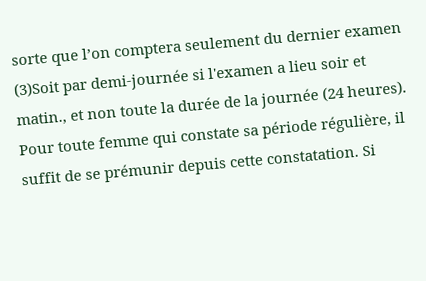sorte que l’on comptera seulement du dernier examen (3)Soit par demi-journée si l'examen a lieu soir et matin., et non toute la durée de la journée (24 heures). Pour toute femme qui constate sa période régulière, il suffit de se prémunir depuis cette constatation. Si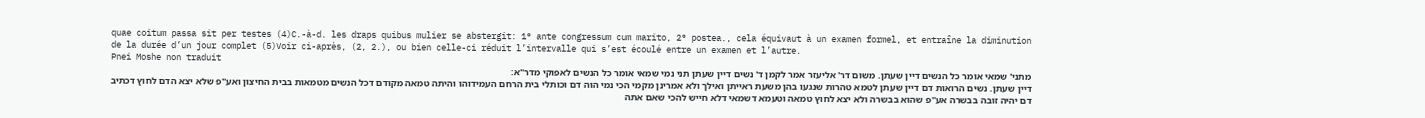quae coitum passa sit per testes (4)C.-à-d. les draps quibus mulier se abstergit: 1° ante congressum cum marito, 2° postea., cela équivaut à un examen formel, et entraîne la diminution de la durée d’un jour complet (5)Voir ci-après, (2, 2.), ou bien celle-ci réduit l’intervalle qui s’est écoulé entre un examen et l’autre.
Pnei Moshe non traduit
מתני' שמאי אומר כל הנשים דיין שעתן. משום דר' אליעזר אמר לקמן ד' נשים דיין שעתן תני נמי שמאי אומר כל הנשים לאפוקי מדר''א:
דיין שעתן. נשים הרואות דם דיין שעתן לטמא טהרות שנגעו בהן משעת ראייתן ואילך ולא אמרינן מקמי הכי נמי הוה דם וכותלי בית הרחם העמידוהו והיתה טמאה מקודם דכל הנשים מטמאות בבית החיצון ואע''פ שלא יצא הדם לחוץ דכתיב דם יהיה זובה בבשרה אע''פ שהוא בבשרה ולא יצא לחוץ טמאה וטעמא דשמאי דלא חייש להכי שאם אתה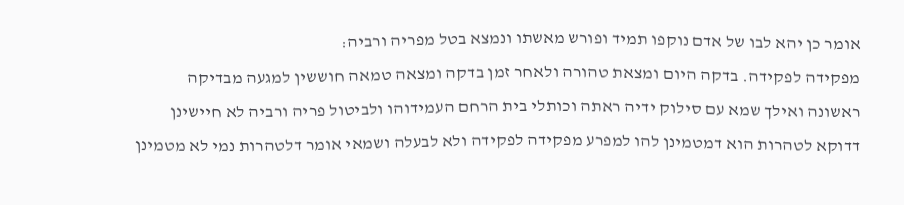אומר כן יהא לבו של אדם נוקפו תמיד ופורש מאשתו ונמצא בטל מפריה ורביה:
מפקידה לפקידה. בדקה היום ומצאת טהורה ולאחר זמן בדקה ומצאה טמאה חוששין למגעה מבדיקה ראשונה ואילך שמא עם סילוק ידיה ראתה וכותלי בית הרחם העמידוהו ולביטול פריה ורביה לא חיישינן דדוקא לטהרות הוא דמטמינן להו למפרע מפקידה לפקידה ולא לבעלה ושמאי אומר דלטהרות נמי לא מטמינן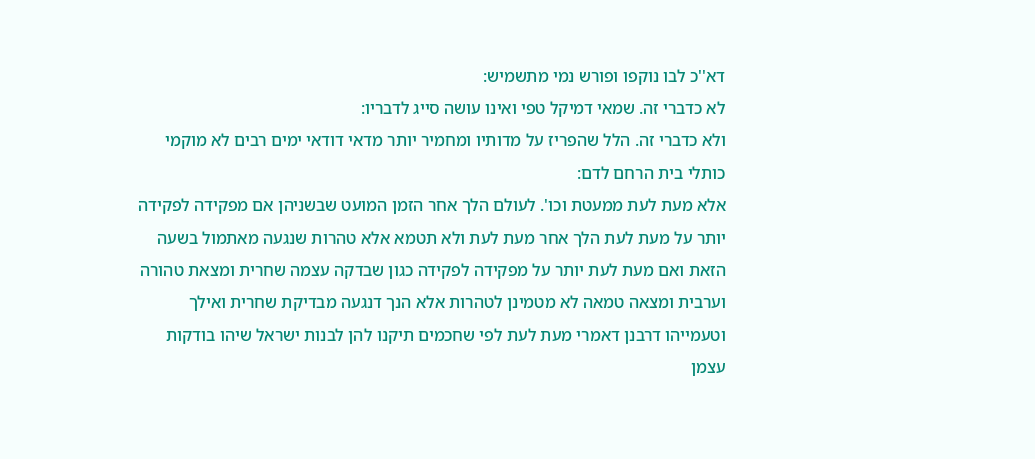דא''כ לבו נוקפו ופורש נמי מתשמיש:
לא כדברי זה. שמאי דמיקל טפי ואינו עושה סייג לדבריו:
ולא כדברי זה. הלל שהפריז על מדותיו ומחמיר יותר מדאי דודאי ימים רבים לא מוקמי כותלי בית הרחם לדם:
אלא מעת לעת ממעטת וכו'. לעולם הלך אחר הזמן המועט שבשניהן אם מפקידה לפקידה יותר על מעת לעת הלך אחר מעת לעת ולא תטמא אלא טהרות שנגעה מאתמול בשעה הזאת ואם מעת לעת יותר על מפקידה לפקידה כגון שבדקה עצמה שחרית ומצאת טהורה וערבית ומצאה טמאה לא מטמינן לטהרות אלא הנך דנגעה מבדיקת שחרית ואילך וטעמייהו דרבנן דאמרי מעת לעת לפי שחכמים תיקנו להן לבנות ישראל שיהו בודקות עצמן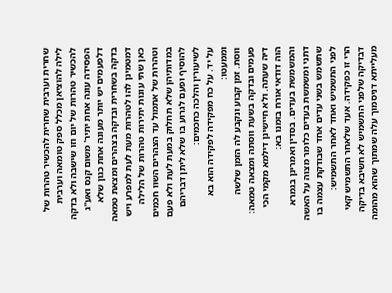שחרית וערבית שחרית להכשיר טהרות של לילה להוציאן מכלל ספק טומאה וערבית להכשיר טהרות של יום וזו שישבה ולא בדקה הפסידה עונה אחת יתיר' משום קנס ואע''ג דלפעמים יש יותר מעונה אחת כגון שלא בדקה בשחרית ובדקה בצהרים ומצאת טמאה דמטמינן להו לטהרות מעת לעת למפרע ויש כאן שתי עונות יתירות טהרות של הלילה וטהרות של אתמול עד הצהרים השוו חכמים במדותיהן שלא תחלוק במעת לעת ולא פעם להוסיף ופעם לגרוע בו שלא ליתן דבריהם לשיעורין והלכה כחכמים:
על יד. על כח מפקידה לפקידה הוא בא וממעטו:
ווסת. זמן קבוע ונקבע לה הזמן שלשה פעמים ובדקה בשעת ווסתה ומצאה טמאה:
דיה שעתה. ולא חיישינן דילמא מקמי הכי הוה דודאי אורח בזמנו בא:
והמשמשת בעדים. בסדין ואמרינן בגמרא דתני ומשמשת בעדים כלומר מצוה על האשה שתשמש בשני עדים אחד שבודקת עצמה בו לפני התשמיש ואחד לאחר התשמיש:
הרי זו כפקידה. אעד שלאחר התשמיש קאי דבדיקה שלפני התשמיש לא חשיבא בדיקה מעלייתא דניסמוך עלה שמתוך שהוא מהומה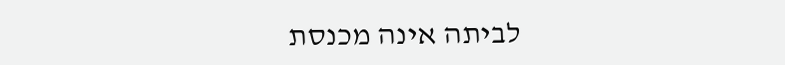לביתה אינה מכנסת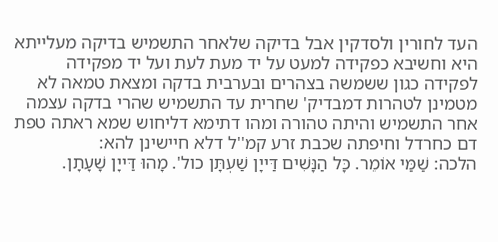העד לחורין ולסדקין אבל בדיקה שלאחר התשמיש בדיקה מעלייתא היא וחשיבא כפקידה למעט על יד מעת לעת ועל יד מפקידה לפקידה כגון ששמשה בצהרים ובערבית בדקה ומצאת טמאה לא מטמינן לטהרות דמבדיק' שחרית עד התשמיש שהרי בדקה עצמה אחר התשמיש והיתה טהורה ומהו דתימא דליחוש שמא ראתה טפת דם כחרדל וחיפתה שכבת זרע קמ''ל דלא חיישינן להא:
הלכה: שַׁמַּי אוֹמֵר. כָּל הַנָּשִׁים דַּייָן שַׁעְתָּן כול'. מָהוּ דַּייָן שָׁעָתָן.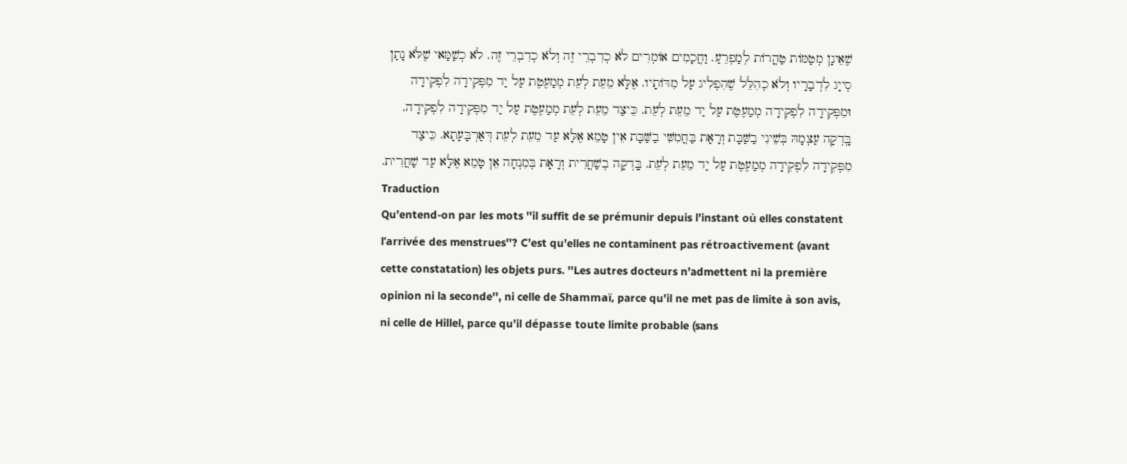שֶׁאֵינָן מְטַמּוֹת טַהֳרוֹת לְמַפְרֵעַ. וַחֲכָמִים אוֹמְרִים לֹא כְדִבְרֵי זֶה וְלֹא כְדִבְרֵי זֶה. לֹא כְשַׁמַּאי שֶׁלֹּא נָתַן סְייָג לִדְבָרָיו וְלֹא כְהִלֵּל שֶׁהִפְלִיג עַל מִדּוֹתָיו. אֶלָּא מֵעֵת לְעֵת מְמַעֶטֶת עַל יַד מִפְּקִידָה לִפְקִידָה וּמִפְּקִידָה לִפְקִידָה מְמַעֶטֶת עַל יַד מֵעֵת לְעֵת. כֵּיצַד מֵעֵת לְעֵת מְמַעֶטֶת עַל יַד מִפְּקִידָה לִפְקִידָה. בָּֽדְקָה עַצְמָהּ בְּשֵׁינִי בַשַּׁבָּת וְרָאָת בַּחֲמִשִּׁי בַשַּׁבָּת אֵין טָמֵא אֶלָּא עַד מֵעֵת לְעֵת דְּאַרְבָּעָתָא. כֵּיצַד מִפְּקִידָה לִפְקִידָה מְמַעֶטֶת עַל יַד מֵעֵת לְעֵת. בָּֽדְקָה בְשַׁחֲרִית וְרָאָת בְּמִנְחָה אֵן טָמֵא אֶלָּא עַד שַׁחֲרִית.
Traduction
Qu’entend-on par les mots ''il suffit de se prémunir depuis l’instant où elles constatent l’arrivée des menstrues''? C’est qu’elles ne contaminent pas rétroactivement (avant cette constatation) les objets purs. ''Les autres docteurs n’admettent ni la première opinion ni la seconde'', ni celle de Shammaï, parce qu’il ne met pas de limite à son avis, ni celle de Hillel, parce qu’il dépasse toute limite probable (sans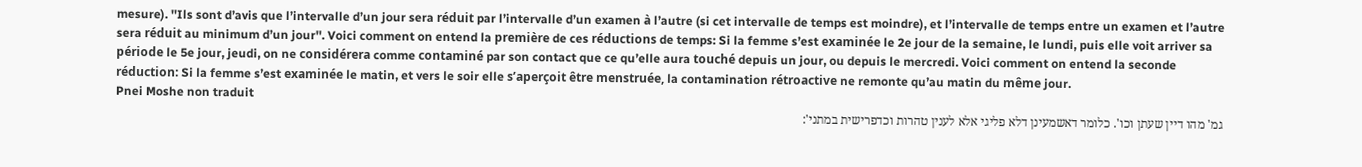mesure). ''Ils sont d’avis que l’intervalle d’un jour sera réduit par l’intervalle d’un examen à l’autre (si cet intervalle de temps est moindre), et l’intervalle de temps entre un examen et l’autre sera réduit au minimum d’un jour''. Voici comment on entend la première de ces réductions de temps: Si la femme s’est examinée le 2e jour de la semaine, le lundi, puis elle voit arriver sa période le 5e jour, jeudi, on ne considérera comme contaminé par son contact que ce qu’elle aura touché depuis un jour, ou depuis le mercredi. Voici comment on entend la seconde réduction: Si la femme s’est examinée le matin, et vers le soir elle s’aperçoit être menstruée, la contamination rétroactive ne remonte qu’au matin du même jour.
Pnei Moshe non traduit
גמ' מהו דיין שעתן וכו'. כלומר דאשמעינן דלא פליגי אלא לענין טהרות וכדפרישית במתני':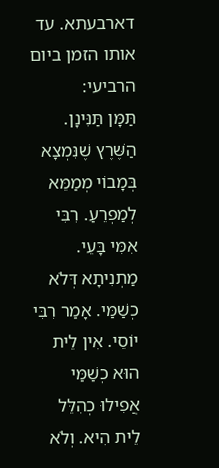דארבעתא. עד אותו הזמן ביום הרביעי:
תַּמָּן תַּנִּינָן. הַשֶּׁרֶץ שֶׁנִּמְצָא בְּמָבוֹי מְמַמֵּא לְמַפְרֵעַ. רִבִּי אִמִּי בָּעֵי. מַתְנִיתָא דְּלֹא כְשַׁמַּי. אָמַר רִבִּי יוֹסֵי. אִין לֵית הוּא כְשַׁמַּי אֲפִילוּ כְהִלֵּל לֵית הִיא. וְלֹא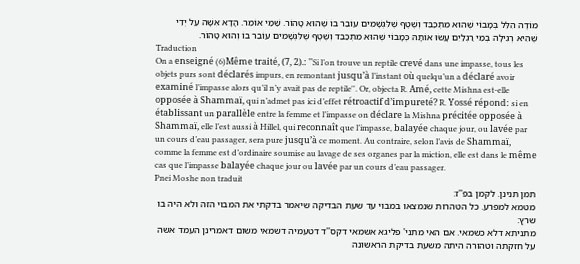מוֹדֶה הִלֵּל בְּמָבוֹי שֶׁהוּא מִתְכַּבֵּד וְשֶׁטֶף שֶׁלִּגְשָׁמִים עוֹבֵר בוֹ שֶׁהוּא טָהוֹר. שַׁמַּי אוֹמֵר. הָדָא אִשָּׁה עַל יְדֵי שֶׁהִיא רְגִילָה בְמֵי רַגְלַיִם עָשׂוּ אוֹתָהּ כְּמָבוֹי שֶׁהוּא מִתְכַּבֵּד וְשֶׁטֶף שֶׁלִּגְשָׁמִים עוֹבֵר בוֹ וְהוּא טָהוֹר.
Traduction
On a enseigné (6)Même traité, (7, 2).: ''Si l’on trouve un reptile crevé dans une impasse, tous les objets purs sont déclarés impurs, en remontant jusqu’à l’instant où quelqu’un a déclaré avoir examiné l’impasse alors qu’il n’y avait pas de reptile''. Or, objecta R. Amé, cette Mishna est-elle opposée à Shammaï, qui n’admet pas ici d’effet rétroactif d’impureté? R. Yossé répond: si en établissant un parallèle entre la femme et l’impasse on déclare la Mishna précitée opposée à Shammaï, elle l’est aussi à Hillel, qui reconnaît que l’impasse, balayée chaque jour, ou lavée par un cours d’eau passager, sera pure jusqu’à ce moment. Au contraire, selon l’avis de Shammaï, comme la femme est d’ordinaire soumise au lavage de ses organes par la miction, elle est dans le même cas que l’impasse balayée chaque jour ou lavée par un cours d’eau passager.
Pnei Moshe non traduit
תמן תנינן. לקמן בפ''ז:
מטמא למפרע. כל הטהרות שנמצאו במבוי עד שעת הבדיקה שיאמר בדקתי את המבוי הזה ולא היה בו שרץ:
מתניתא דלא כשמאי. אם האי מתני' פליגא אשמאי דקס''ד דטעמיה דשמאי משום דאמרינן העמד אשה על חזקתה וטהורה היתה משעת בדיקת הראשונה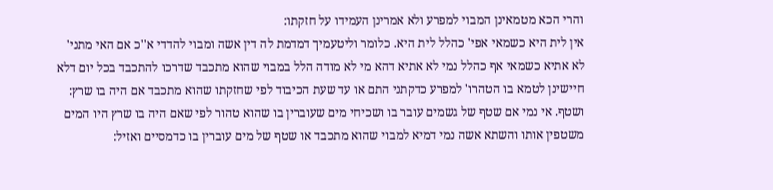והרי הכא מטמאינן המבוי למפרע ולא אמרינן העמידו על חזקתו:
אין לית היא כשמאי אפי' כהלל לית היא. כלומר וליטעמיך דמדמת לה דין אשה ומבוי להדדי א''כ אם האי מתני' לא אתיא כשמאי אף כהלל נמי לא אתיא דהא מי לא מודה הלל במבוי שהוא מתכבד שדרכו להתכבד בכל יום דלא חיישינן לטמא בו הטהרו' למפרע כדקתני התם או עד שעת הכיבוד לפי שחזקתו שהוא מתכבד אם היה בו שרץ:
ושטף. אי נמי אם שטף של גשמים עובר בו ושכיחי מים שעוברין בו שהוא טהור לפי שאם היה בו שרץ היו המים משטפין אותו והשתא אשה נמי דמיא למבוי שהוא מתכבד או שטף של מים עוברין בו כדמסיים ואזיל: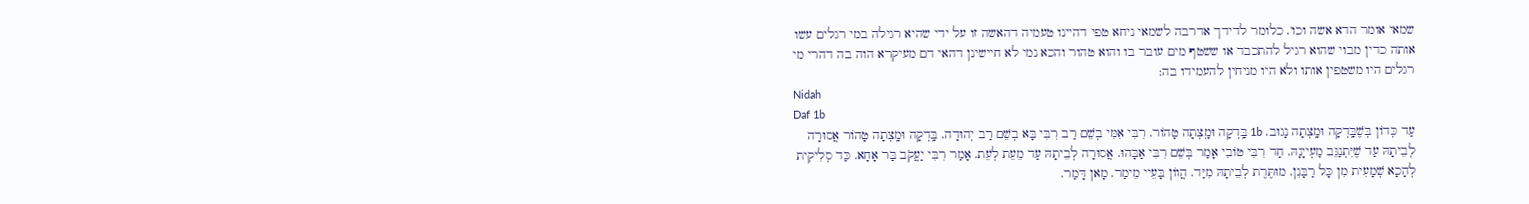שמאי אומר הדא אשה וכו'. כלומר לדידך אדרבה לשמאי ניחא טפי דהיינו טעמיה דהאשה זו על ידי שהיא רגילה במי רגלים עשו אותה כדין מבוי שהוא רגיל להתכבד או ששטף מים עובר בו והוא טהור והכא נמי לא חיישינן דהאי דם מעיקרא הוה בה דהרי מי רגלים היו משטפין אותו ולא היו מניחין להעמידו בה:
Nidah
Daf 1b
עַד כְּדוֹן בְּשֶׁבָּֽדְקָה וּמָֽצְתָה נָגוּב. 1b בָּֽדְקָה וּמָֽצְתָה טָהוֹר. רִבִּי אִמִּי בְשֵׁם רַב רִבִּי בָּא בְשֵׁם רַב יְהוּדָה. בָּֽדְקָה וּמָֽצְתָה טָהוֹר אֲסוּרָה לְבֵיתָהּ עַד שֶׁיִּתְנַגֵּב מַעְייָנָהּ. חַד רִבִּי טוֹבִי אָמַר בְּשֵׁם רִבִּי אַבָּהוּ. אֲסוּרָה לְבֵיתָהּ עַד מֵעֵת לְעֵת. אָמַר רִבִּי יַעֲקֹב בַּר אָחָא. כַּד סְלִיקִית לְהָכָא שְׁמָעִית מִן כָּל רַבָּנִן. מוּתֶּרֶת לְבֵיתָהּ מִיַּד. הֲווֹן בָּעֵיי מֵימַר. מָאן דָּמַר.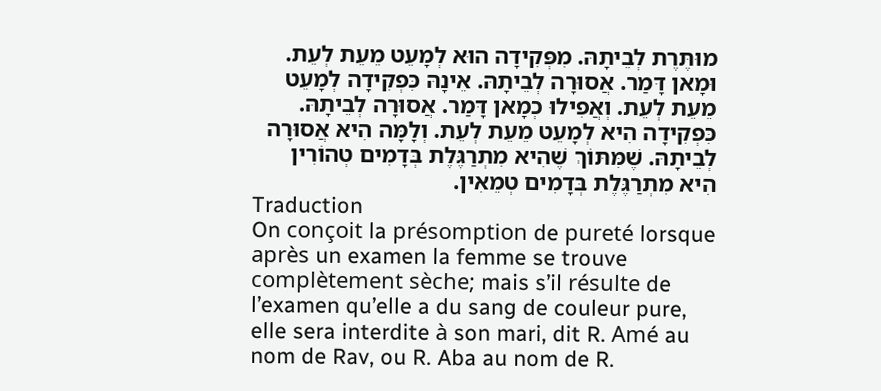מוּתֶּרֶת לְבֵיתָהּ. מִפְּקִידָה הוּא לְמָעֵט מֵעֵת לְעֵת. וּמָאן דָּמַר. אֲסוּרָה לְבֵיתָהּ. אֵינָהּ כִּפְקִידָה לְמָעֵט מֵעֵת לְעֵת. וְאֲפִילוּ כְמָאן דָּמַר. אֲסוּרָה לְבֵיתָהּ. כִּפְקִידָה הִיא לְמָעֵט מֵעֵת לְעֵת. וְלָמָּה הִיא אֲסוּרָה לְבֵיתָהּ. שֶׁמִּתּוֹךְ שֶׁהִיא מִתְרַגֶּלֶת בְּדָמִים טְהוֹרִין הִיא מִתְרַגֶּלֶת בְּדָמִים טְמֵאִין.
Traduction
On conçoit la présomption de pureté lorsque après un examen la femme se trouve complètement sèche; mais s’il résulte de l’examen qu’elle a du sang de couleur pure, elle sera interdite à son mari, dit R. Amé au nom de Rav, ou R. Aba au nom de R.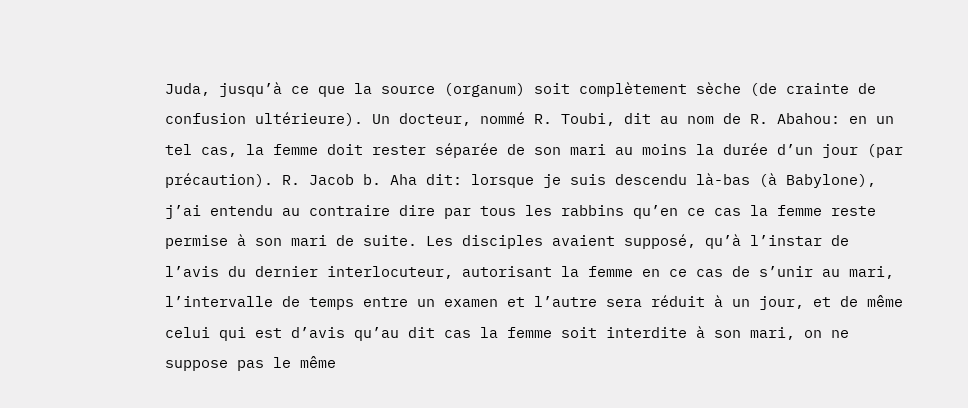Juda, jusqu’à ce que la source (organum) soit complètement sèche (de crainte de confusion ultérieure). Un docteur, nommé R. Toubi, dit au nom de R. Abahou: en un tel cas, la femme doit rester séparée de son mari au moins la durée d’un jour (par précaution). R. Jacob b. Aha dit: lorsque je suis descendu là-bas (à Babylone), j’ai entendu au contraire dire par tous les rabbins qu’en ce cas la femme reste permise à son mari de suite. Les disciples avaient supposé, qu’à l’instar de l’avis du dernier interlocuteur, autorisant la femme en ce cas de s’unir au mari, l’intervalle de temps entre un examen et l’autre sera réduit à un jour, et de même celui qui est d’avis qu’au dit cas la femme soit interdite à son mari, on ne suppose pas le même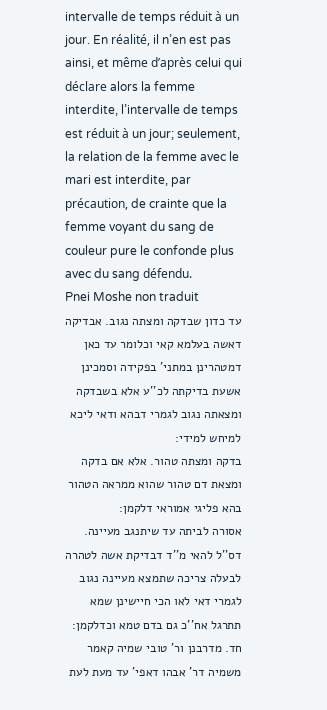intervalle de temps réduit à un jour. En réalité, il n’en est pas ainsi, et même d’après celui qui déclare alors la femme interdite, l’intervalle de temps est réduit à un jour; seulement, la relation de la femme avec le mari est interdite, par précaution, de crainte que la femme voyant du sang de couleur pure le confonde plus avec du sang défendu.
Pnei Moshe non traduit
עד כדון שבדקה ומצתה נגוב. אבדיקה דאשה בעלמא קאי וכלומר עד כאן דמטהרינן במתני' בפקידה וסמכינן אשעת בדיקתה לכ''ע אלא בשבדקה ומצאתה נגוב לגמרי דבהא ודאי ליכא למיחש למידי:
בדקה ומצתה טהור. אלא אם בדקה ומצאת דם טהור שהוא ממראה הטהור בהא פליגי אמוראי דלקמן:
אסורה לביתה עד שיתנגב מעיינה. דס''ל להאי מ''ד דבדיקת אשה לטהרה לבעלה צריכה שתמצא מעיינה נגוב לגמרי דאי לאו הכי חיישינן שמא תתרגל אח''כ גם בדם טמא וכדלקמן:
חד. מדרבנן ור' טובי שמיה קאמר משמיה דר' אבהו דאפי' עד מעת לעת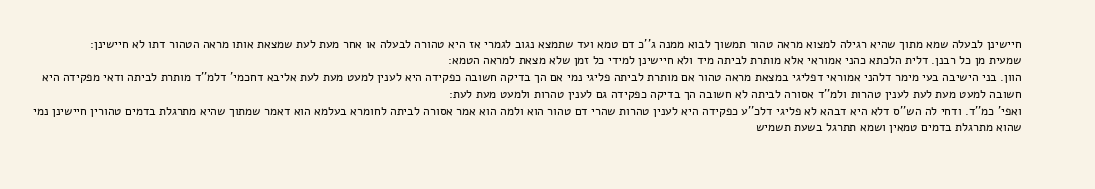חיישינן לבעלה שמא מתוך שהיא רגילה למצוא מראה טהור תמשוך לבוא ממנה ג''כ דם טמא ועד שתמצא נגוב לגמרי אז היא טהורה לבעלה או אחר מעת לעת שמצאת אותו מראה הטהור דתו לא חיישינן:
שמעית מן כל רבנן. דלית הלכתא כהני אמוראי אלא מותרת לביתה מיד ולא חיישינן למידי כל זמן שלא מצאת למראה הטמא:
הוון. בני הישיבה בעי מימר דלהני אמוראי דפליגי במצאת מראה טהור אם מותרת לביתה פליגי נמי אם הך בדיקה חשובה כפקידה היא לענין למעט מעת לעת אליבא דחכמי' דלמ''ד מותרת לביתה ודאי מפקידה היא חשובה למעט מעת לעת לענין טהרות ולמ''ד אסורה לביתה לא חשובה הך בדיקה כפקידה גם לענין טהרות ולמעט מעת לעת:
ואפי' כמ''ד. ודחי לה הש''ס דלא היא דבהא לא פליגי דלכ''ע כפקידה היא לענין טהרות שהרי דם טהור הוא ולמה הוא אמר אסורה לביתה לחומרא בעלמא הוא דאמר שמתוך שהיא מתרגלת בדמים טהורין חיישינן נמי שהוא מתרגלת בדמים טמאין ושמא תתרגל בשעת תשמיש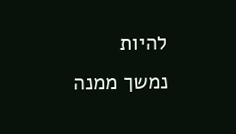להיות נמשך ממנה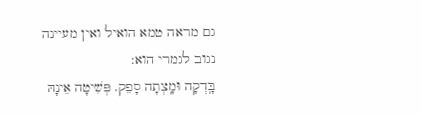גם מראה טמא הואיל ואין מעיינה נגוב לגמרי הוא:
בָּֽדְקָה וּמָֽצְתָה סָפֵק. פְּשִׁיטָה אֵינָהּ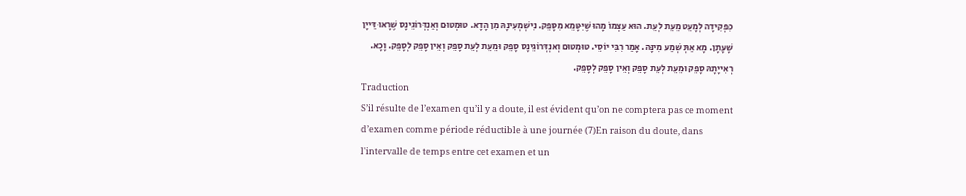כִּפְקִידָה לְמָעֵט מֵעֵת לְעֵת. הוּא עַצְמוֹ מָהוּ שֶׁיִּטָּמֵא מִסָּפֵק. נִישְׁמְעִינָהּ מִן הָדָא. טוּמְטוּם וְאַנְדְּרוֹגֵינָס שֶׁרָאוּ דַּייָן שָׁעָתָן. מָא אַתְּ שְׁמַע מִינָּהּ. אָמַר רִבִּי יוֹסֵי. טוּמְטוּם וְאנְדְּרוֹגֵינָס סָפֵק וּמֵעֵת לְעֵת סָפֵק וְאֵין סָפֵק לְסָפֵק. וָכָא. רְאִייָתָהּ סָפֵק וּמֵעֵת לְעֵת סָפֵק וְאֵין סָפֵק לְסָפֵק.
Traduction
S’il résulte de l’examen qu’il y a doute, il est évident qu’on ne comptera pas ce moment d’examen comme période réductible à une journée (7)En raison du doute, dans l'intervalle de temps entre cet examen et un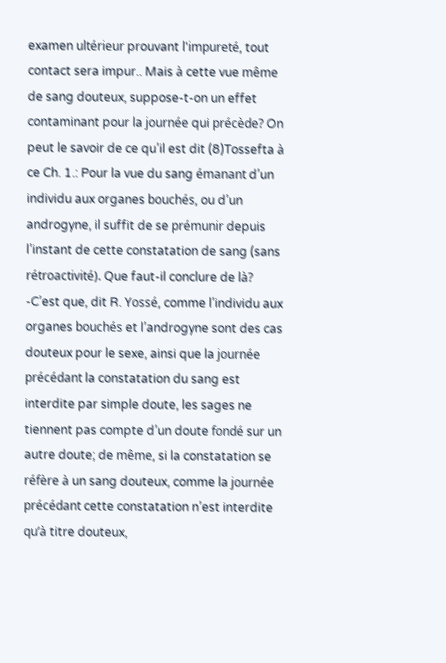examen ultérieur prouvant l'impureté, tout contact sera impur.. Mais à cette vue même de sang douteux, suppose-t-on un effet contaminant pour la journée qui précède? On peut le savoir de ce qu’il est dit (8)Tossefta à ce Ch. 1.: Pour la vue du sang émanant d’un individu aux organes bouchés, ou d’un androgyne, il suffit de se prémunir depuis l’instant de cette constatation de sang (sans rétroactivité). Que faut-il conclure de là? -C’est que, dit R. Yossé, comme l’individu aux organes bouchés et l’androgyne sont des cas douteux pour le sexe, ainsi que la journée précédant la constatation du sang est interdite par simple doute, les sages ne tiennent pas compte d’un doute fondé sur un autre doute; de même, si la constatation se réfère à un sang douteux, comme la journée précédant cette constatation n’est interdite qu’à titre douteux,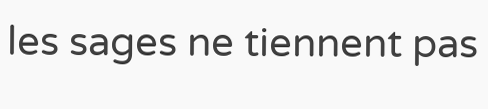les sages ne tiennent pas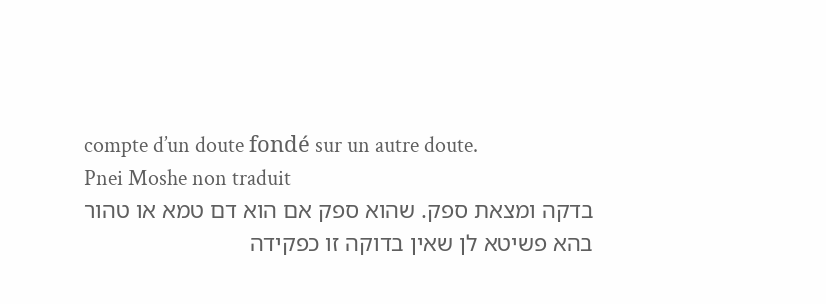compte d’un doute fondé sur un autre doute.
Pnei Moshe non traduit
בדקה ומצאת ספק. שהוא ספק אם הוא דם טמא או טהור בהא פשיטא לן שאין בדוקה זו כפקידה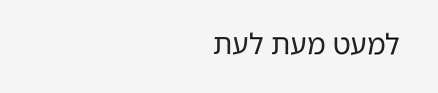למעט מעת לעת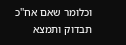וכלומר שאם אח''כ תבדוק ותמצא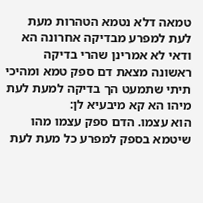טמאה דלא נטמא הטהרות מעת לעת למפרע מבדיקה אחרונה הא ודאי לא אמרינן שהרי בדיקה ראשונה מצאת דם ספק טמא ומהיכי תיתי שתמעט הך בדיקה למעת לעת מיהו הא קא מיבעיא לן:
הוא עצמו. הדם ספק עצמו מהו שיטמא בספק למפרע כל מעת לעת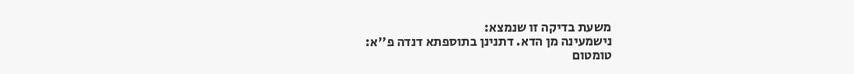משעת בדיקה זו שנמצא:
נישמעינה מן הדא. דתנינן בתוספתא דנדה פ''א:
טומטום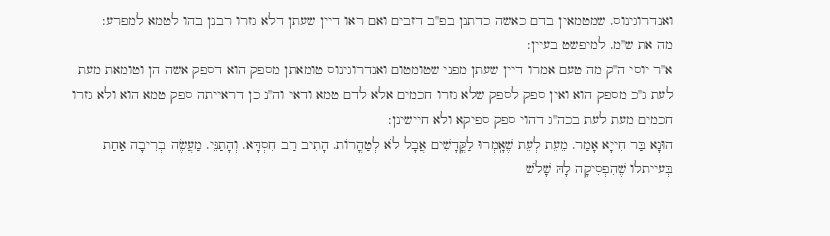ואנדרוגינוס. שמטמאין בדם כאשה כדתנן בפ''ב דזבים ואם ראו דיין שעתן דלא גזרו רבנן בהו לטמא למפרע:
מה את ש''מ. למיפשט בעיין:
א''ר יוסי ה''ק מה טעם אמרו דיין שעתן מפני שטומטום ואנדרוגינוס טומאתן מספק הוא דספק אשה הן וטומאת מעת לעת ג''כ מספק הוא ואין ספק לספק שלא גזרו חכמים אלא לדם טמא ודאי וה''נ כן דראייתה ספק טמא הוא ולא גזרו חכמים מעת לעת בכה''ג דהוי ספק ספיקא ולא חיישינן:
הוּנָא בַּר חִייָא אָמַר. מֵעֵת לְעֵת שֶׁאָֽמְרוּ לַקֳּדָשִׁים אֲבָל לֹא לְטַהֳרוֹת. הָתִיב רַב חִסְדָּא. וְהָתַנֵּי. מַעֲשֶׂה בְרִיבָה אַחַת בְּעייתלו שֶׁהִפְסִיקָה לָהּ שָׁלֹשׁ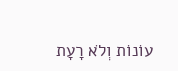עוֹנוֹת וְלֹא רָעָת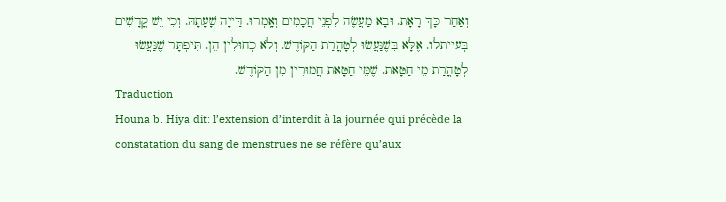וְאַחַר כָּךְ רָאָת. וּבָא מַעֲשֶׂה לִפְנֵי חֲכָמִים וְאָֽמְרוּ. דַּייָה שָׁעָתָהּ. וְכִי יֵשׁ קֳדָשִׁים בְּעייתלו. אֶלָּא בִּשֶׁנַּעֲשׂוּ לְטָהֳרַת הַקּוֹדֶשׁ. וְלֹא כְחוּלִין הֵן. תִּיפְתָּר שֶׁנַּעֲשׂוּ לְטָהֳרַת מֵי חַטָּאת. שֶׁמֵּי חַטָּאת חֲמוּרִין מִן הַקּוֹדֶשׁ.
Traduction
Houna b. Hiya dit: l’extension d’interdit à la journée qui précède la constatation du sang de menstrues ne se réfère qu’aux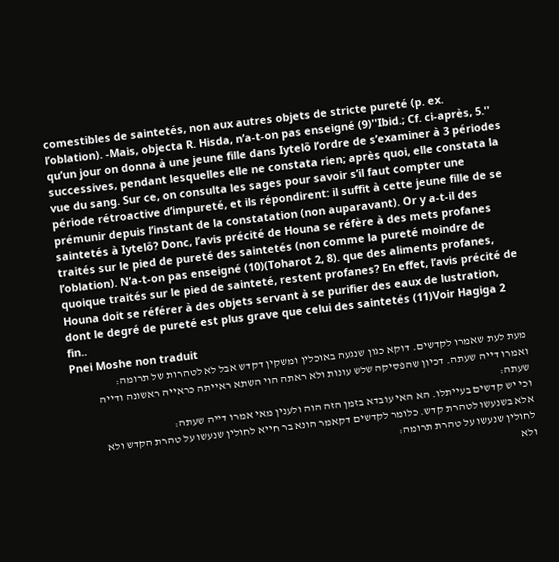comestibles de saintetés, non aux autres objets de stricte pureté (p. ex. l’oblation). -Mais, objecta R. Hisda, n’a-t-on pas enseigné (9)''Ibid.; Cf. ci-après, 5.'' qu’un jour on donna à une jeune fille dans Iytelô l’ordre de s’examiner à 3 périodes successives, pendant lesquelles elle ne constata rien; après quoi, elle constata la vue du sang. Sur ce, on consulta les sages pour savoir s’il faut compter une période rétroactive d’impureté, et ils répondirent: il suffit à cette jeune fille de se prémunir depuis l’instant de la constatation (non auparavant). Or y a-t-il des saintetés à Iytelô? Donc, l’avis précité de Houna se réfère à des mets profanes traités sur le pied de pureté des saintetés (non comme la pureté moindre de l’oblation). N’a-t-on pas enseigné (10)(Toharot 2, 8). que des aliments profanes, quoique traités sur le pied de sainteté, restent profanes? En effet, l’avis précité de Houna doit se référer à des objets servant à se purifier des eaux de lustration, dont le degré de pureté est plus grave que celui des saintetés (11)Voir Hagiga 2 fin..
Pnei Moshe non traduit
מעת לעת שאמרו לקדשים. דוקא כגון שנגעה באוכלין ומשקין דקדש אבל לא לטהרות של תרומה:
ואמרו דייה שעתה. דכיון שהפסיקה שלש עונות ולא ראתה הוי השתא ראייתה כראייה ראשונה ודייה שעתה:
וכי יש קדשים בעייתלו. הא האי עובדא בזמן הזה הוה ולענין מאי אמרו דייה שעתה:
אלא בשנעשו לטהרת קדש. כלומר לקדשים דקאמר הונא בר חייא לחולין שנעשו על טהרת הקדש ולא לחולין שנעשו על טהרת תרומה:
ולא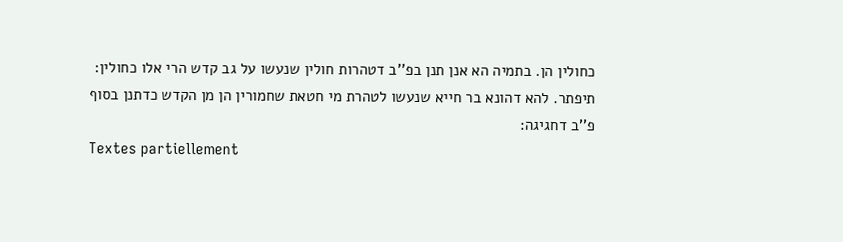כחולין הן. בתמיה הא אנן תנן בפ''ב דטהרות חולין שנעשו על גב קדש הרי אלו כחולין:
תיפתר. להא דהונא בר חייא שנעשו לטהרת מי חטאת שחמורין הן מן הקדש כדתנן בסוף פ''ב דחגיגה:
Textes partiellement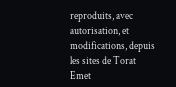reproduits, avec autorisation, et modifications, depuis les sites de Torat Emet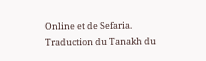Online et de Sefaria.
Traduction du Tanakh du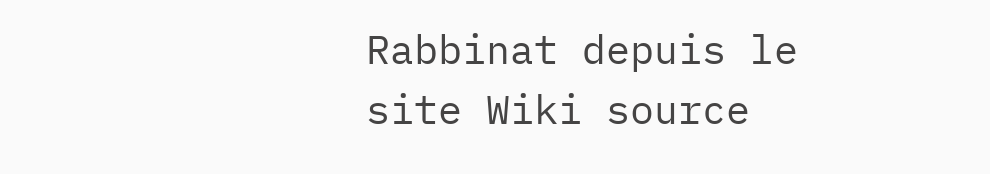Rabbinat depuis le site Wiki source